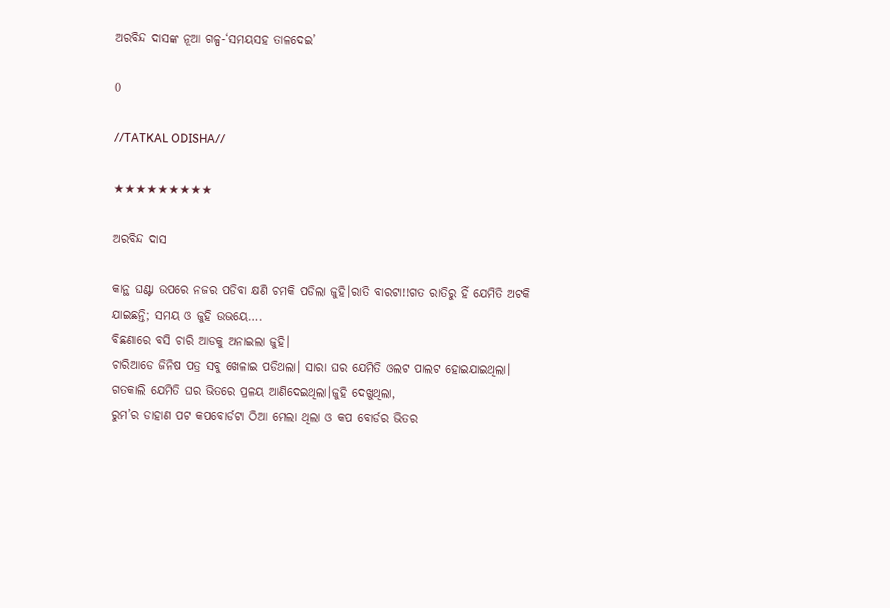ଅରବିନ୍ଦ ଦାସଙ୍କ ନୂଆ ଗଳ୍ପ-‘ସମୟସହ ତାଳଦେଇ’

0

//TATKAL ODISHA//

★★★★★★★★★

ଅରବିନ୍ଦ ଦାସ

କାନ୍ଥ ଘଣ୍ଟା ଉପରେ ନଜର ପଡିବା କ୍ଷଣି ଚମକି ପଡିଲା ଜୁହି।ରାତି ବାରଟା!!ଗତ ରାତିରୁ ହିଁ ଯେମିତି ଅଟକି ଯାଇଛନ୍ତି; ସମୟ ଓ ଜୁହି ଉଭୟେ….
ବିଛଣାରେ ବସି ଚାରି ଆଡକୁ ଅନାଇଲା ଜୁହି।
ଚାରିଆଡେ ଜିନିଷ ପତ୍ର ସବୁ ଖେଳାଇ ପଡିଥଲା। ସାରା ଘର ଯେମିତି ଓଲଟ ପାଲଟ ହୋଇଯାଇଥିଲା।
ଗତକାଲି ଯେମିତି ଘର ଭିତରେ ପ୍ରଳୟ ଆଣିଦେଇଥିଲା।ଜୁହି ଦେଖୁଥିଲା,
ରୁମ’ର ଡାହାଣ ପଟ କପବୋର୍ଡଟା ଠିଆ ମେଲା ଥିଲା ଓ କପ ବୋର୍ଡର ଭିତର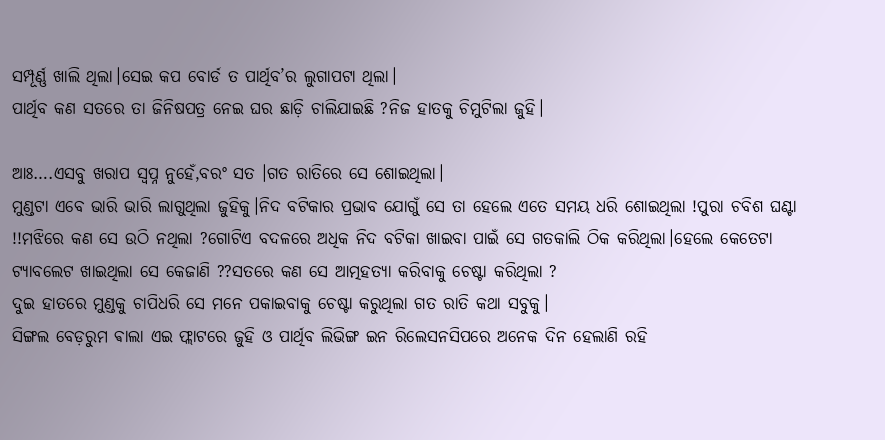ସମ୍ପୂର୍ଣ୍ଣ ଖାଲି ଥିଲା।ସେଇ କପ ବୋର୍ଡ ତ ପାର୍ଥିବ’ର ଲୁଗାପଟା ଥିଲା।
ପାର୍ଥିବ କଣ ସତରେ ତା ଜିନିଷପତ୍ର ନେଇ ଘର ଛାଡ଼ି ଚାଲିଯାଇଛି ?ନିଜ ହାତକୁ ଚିମୁଟିଲା ଜୁହି।

ଆଃ….ଏସବୁ ଖରାପ ସ୍ୱପ୍ନ ନୁହେଁ,ବରଂ ସତ ।ଗତ ରାତିରେ ସେ ଶୋଇଥିଲା।
ମୁଣ୍ଡଟା ଏବେ ଭାରି ଭାରି ଲାଗୁଥିଲା ଜୁହିକୁ।ନିଦ ବଟିକାର ପ୍ରଭାବ ଯୋଗୁଁ ସେ ତା ହେଲେ ଏତେ ସମୟ ଧରି ଶୋଇଥିଲା !ପୁରା ଚବିଶ ଘଣ୍ଟା !!ମଝିରେ କଣ ସେ ଉଠି ନଥିଲା ?ଗୋଟିଏ ବଦଳରେ ଅଧିକ ନିଦ ବଟିକା ଖାଇବା ପାଇଁ ସେ ଗତକାଲି ଠିକ କରିଥିଲା।ହେଲେ କେତେଟା ଟ୍ୟାବଲେଟ ଖାଇଥିଲା ସେ କେଜାଣି ??ସତରେ କଣ ସେ ଆତ୍ମହତ୍ୟା କରିବାକୁ ଚେଷ୍ଟା କରିଥିଲା ?
ଦୁଇ ହାତରେ ମୁଣ୍ଡକୁ ଚାପିଧରି ସେ ମନେ ପକାଇବାକୁ ଚେଷ୍ଟା କରୁଥିଲା ଗତ ରାତି କଥା ସବୁକୁ।
ସିଙ୍ଗଲ ବେଡ଼ରୁମ ଵାଲା ଏଇ ଫ୍ଲାଟରେ ଜୁହି ଓ ପାର୍ଥିବ ଲିଭିଙ୍ଗ ଇନ ରିଲେସନସିପରେ ଅନେକ ଦିନ ହେଲାଣି ରହି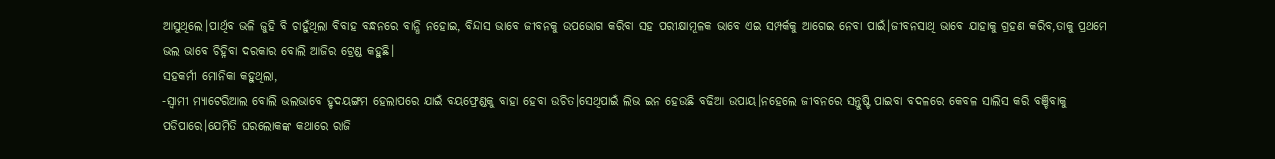ଆସୁଥିଲେ।ପାର୍ଥିବ ଭଳି ଜୁହି ବି ଚାହୁଁଥିଲା ବିବାହ ବନ୍ଧନରେ ବାନ୍ଧି ନହୋଇ, ବିନ୍ଦାସ ଭାବେ ଜୀବନକୁ ଉପଭୋଗ କରିବା ସହ ପରୀକ୍ଷାମୂଳକ ଭାବେ ଏଇ ସମ୍ପର୍କକୁ ଆଗେଇ ନେବା ପାଇଁ।ଜୀବନସାଥି ଭାବେ ଯାହାକୁ ଗ୍ରହଣ କରିବ,ତାକୁ ପ୍ରଥମେ ଭଲ ଭାବେ ଚିହ୍ନିବା ଦରକାର ବୋଲି ଆଜିର ଟ୍ରେଣ୍ଡ କହୁଛି।
ସହକର୍ମୀ ମୋନିକା କହୁଥିଲା,
-ସ୍ୱାମୀ ମ୍ୟାଟେରିଆଲ ବୋଲି ଭଲଭାବେ ହୃଦୟଙ୍ଗମ ହେଲାପରେ ଯାଇଁ ବୟଫ୍ରେଣ୍ଡକୁ ବାହା ହେବା ଉଚିତ।ସେଥିପାଇଁ ଲିଭ ଇନ ହେଉଛି ବଢିଆ ଉପାୟ।ନହେଲେ ଜୀବନରେ ସନ୍ତୁଷ୍ଟି ପାଇବା ବଦଳରେ କେବଳ ସାଲିସ କରି ବଞ୍ଚିବାକୁ ପଡିପାରେ।ଯେମିତି ଘରଲୋକଙ୍କ କଥାରେ ରାଜି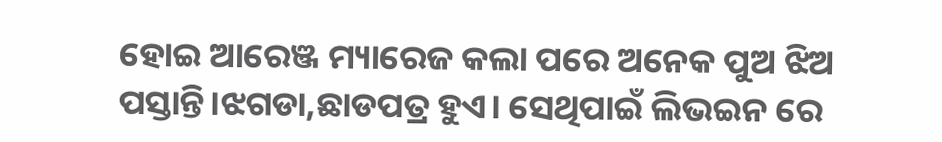ହୋଇ ଆରେଞ୍ଜ ମ୍ୟାରେଜ କଲା ପରେ ଅନେକ ପୁଅ ଝିଅ ପସ୍ତାନ୍ତି।ଝଗଡା,ଛାଡପତ୍ର ହୁଏ। ସେଥିପାଇଁ ଲିଭଇନ ରେ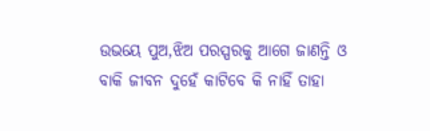ଉଭୟେ ପୁଅ,ଝିଅ ପରସ୍ପରକୁ ଆଗେ ଜାଣନ୍ତି ଓ ବାକି ଜୀବନ ଦୁହେଁ କାଟିବେ କି ନାହିଁ ତାହା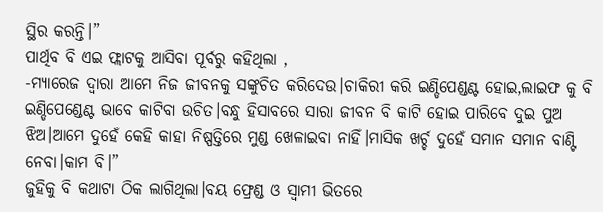ସ୍ଥିର କରନ୍ତି।”
ପାର୍ଥିବ ବି ଏଇ ଫ୍ଲାଟକୁ ଆସିବା ପୂର୍ବରୁ କହିଥିଲା ,
-ମ୍ୟାରେଜ ଦ୍ୱାରା ଆମେ ନିଜ ଜୀବନକୁ ସଙ୍କୁଚିତ କରିଦେଉ।ଚାକିରୀ କରି ଇଣ୍ଡିପେଣ୍ଡଣ୍ଟ ହୋଇ,ଲାଇଫ କୁ ବି ଇଣ୍ଡିପେଣ୍ଡେଣ୍ଟ ଭାବେ କାଟିବା ଉଚିତ।ବନ୍ଧୁ ହିସାବରେ ସାରା ଜୀବନ ବି କାଟି ହୋଇ ପାରିବେ ଦୁଇ ପୁଅ ଝିଅ।ଆମେ ଦୁହେଁ କେହି କାହା ନିଷ୍ପତ୍ତିରେ ମୁଣ୍ଡ ଖେଳାଇବା ନାହିଁ।ମାସିକ ଖର୍ଚ୍ଚ ଦୁହେଁ ସମାନ ସମାନ ବାଣ୍ଟି ନେବା।କାମ ବି।”
ଜୁହିକୁ ବି କଥାଟା ଠିକ ଲାଗିଥିଲା।ବୟ ଫ୍ରେଣ୍ଡ ଓ ସ୍ୱାମୀ ଭିତରେ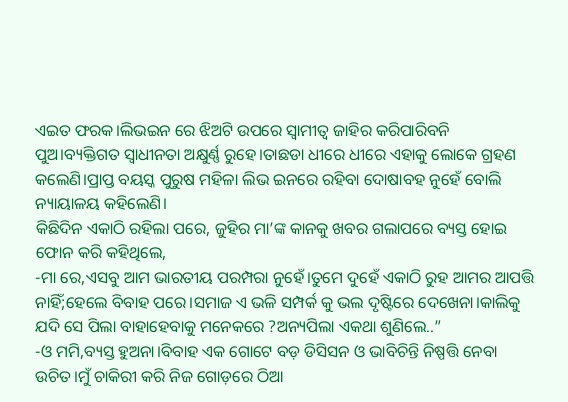ଏଇତ ଫରକ।ଲିଭଇନ ରେ ଝିଅଟି ଉପରେ ସ୍ୱାମୀତ୍ୱ ଜାହିର କରିପାରିବନି ପୁଅ।ବ୍ୟକ୍ତିଗତ ସ୍ବାଧୀନତା ଅକ୍ଷୁର୍ଣ୍ଣ ରୁହେ।ତାଛଡା ଧୀରେ ଧୀରେ ଏହାକୁ ଲୋକେ ଗ୍ରହଣ କଲେଣି।ପ୍ରାପ୍ତ ବୟସ୍କ ପୁରୁଷ ମହିଳା ଲିଭ ଇନରେ ରହିବା ଦୋଷାବହ ନୁହେଁ ବୋଲି ନ୍ୟାୟାଳୟ କହିଲେଣି।
କିଛିଦିନ ଏକାଠି ରହିଲା ପରେ, ଜୁହିର ମା’ଙ୍କ କାନକୁ ଖବର ଗଲାପରେ ବ୍ୟସ୍ତ ହୋଇ ଫୋନ କରି କହିଥିଲେ,
-ମା ରେ,ଏସବୁ ଆମ ଭାରତୀୟ ପରମ୍ପରା ନୁହେଁ।ତୁମେ ଦୁହେଁ ଏକାଠି ରୁହ ଆମର ଆପତ୍ତି ନାହିଁ;ହେଲେ ବିବାହ ପରେ।ସମାଜ ଏ ଭଳି ସମ୍ପର୍କ କୁ ଭଲ ଦୃଷ୍ଟିରେ ଦେଖେନା।କାଲିକୁ ଯଦି ସେ ପିଲା ବାହାହେବାକୁ ମନେକରେ ?ଅନ୍ୟପିଲା ଏକଥା ଶୁଣିଲେ..”
-ଓ ମମି,ବ୍ୟସ୍ତ ହୁଅନା।ବିବାହ ଏକ ଗୋଟେ ବଡ଼ ଡିସିସନ ଓ ଭାବିଚିନ୍ତି ନିଷ୍ପତ୍ତି ନେବା ଉଚିତ।ମୁଁ ଚାକିରୀ କରି ନିଜ ଗୋଡ଼ରେ ଠିଆ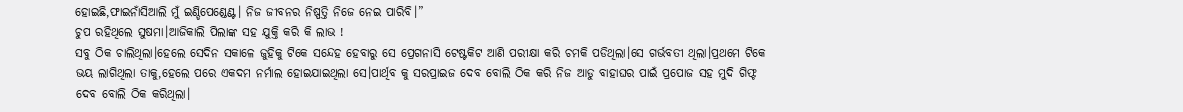ହୋଇଛି,ଫାଇନାଁସିଆଲି ମୁଁ ଇଣ୍ଡିପେଣ୍ଡେଣ୍ଟ। ନିଜ ଜୀବନର ନିଷ୍ପତ୍ତି ନିଜେ ନେଇ ପାରିବି।”
ଚୁପ ରହିଥିଲେ ସୁଷମା।ଆଜିକାଲି ପିଲାଙ୍କ ସହ ଯୁକ୍ତି କରି କି ଲାଭ !
ସବୁ ଠିକ ଚାଲିଥିଲା।ହେଲେ ସେଦିନ ସକାଳେ ଜୁହିକୁ ଟିକେ ସନ୍ଦେହ ହେବାରୁ ସେ ପ୍ରେଗନାସି ଟେଷ୍ଟକିଟ ଆଣି ପରୀକ୍ଷା କରି ଚମକି ପଡିଥିଲା।ସେ ଗର୍ଭବତୀ ଥିଲା।ପ୍ରଥମେ ଟିକେ ଭୟ ଲାଗିଥିଲା ତାକୁ,ହେଲେ ପରେ ଏକଦମ ନର୍ମାଲ ହୋଇଯାଇଥିଲା ସେ।ପାର୍ଥିବ କୁ ସରପ୍ରାଇଜ ଦେବ ବୋଲି ଠିକ କରି ନିଜ ଆଡୁ ବାହାଘର ପାଇଁ ପ୍ରପୋଜ ସହ ମୁଦି ଗିଫ୍ଟ ଦେବ ବୋଲି ଠିକ କରିଥିଲା।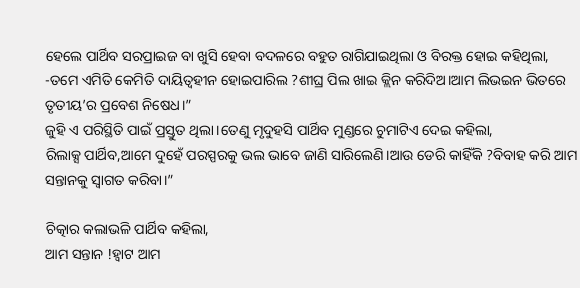ହେଲେ ପାର୍ଥିବ ସରପ୍ରାଇଜ ବା ଖୁସି ହେବା ବଦଳରେ ବହୁତ ରାଗିଯାଇଥିଲା ଓ ବିରକ୍ତ ହୋଇ କହିଥିଲା,
-ତମେ ଏମିତି କେମିତି ଦାୟିତ୍ୱହୀନ ହୋଇପାରିଲ ?ଶୀଘ୍ର ପିଲ ଖାଇ କ୍ଲିନ କରିଦିଅ।ଆମ ଲିଭଇନ ଭିତରେ ତୃତୀୟ’ର ପ୍ରବେଶ ନିଷେଧ।”
ଜୁହି ଏ ପରିସ୍ଥିତି ପାଇଁ ପ୍ରସ୍ତୁତ ଥିଲା।ତେଣୁ ମୃଦୁହସି ପାର୍ଥିବ ମୁଣ୍ଡରେ ଚୁମାଟିଏ ଦେଇ କହିଲା,
ରିଲାକ୍ସ ପାର୍ଥିବ,ଆମେ ଦୁହେଁ ପରସ୍ପରକୁ ଭଲ ଭାବେ ଜାଣି ସାରିଲେଣି।ଆଉ ଡେରି କାହିଁକି ?ବିବାହ କରି ଆମ ସନ୍ତାନକୁ ସ୍ୱାଗତ କରିବା।”

ଚିତ୍କାର କଲାଭଳି ପାର୍ଥିବ କହିଲା,
ଆମ ସନ୍ତାନ !ହ୍ଵାଟ ଆମ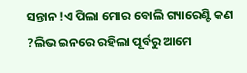ସନ୍ତାନ !ଏ ପିଲା ମୋର ବୋଲି ଗ୍ୟାରେଣ୍ଟି କଣ ?ଲିଭ ଇନରେ ରହିଲା ପୂର୍ବରୁ ଆମେ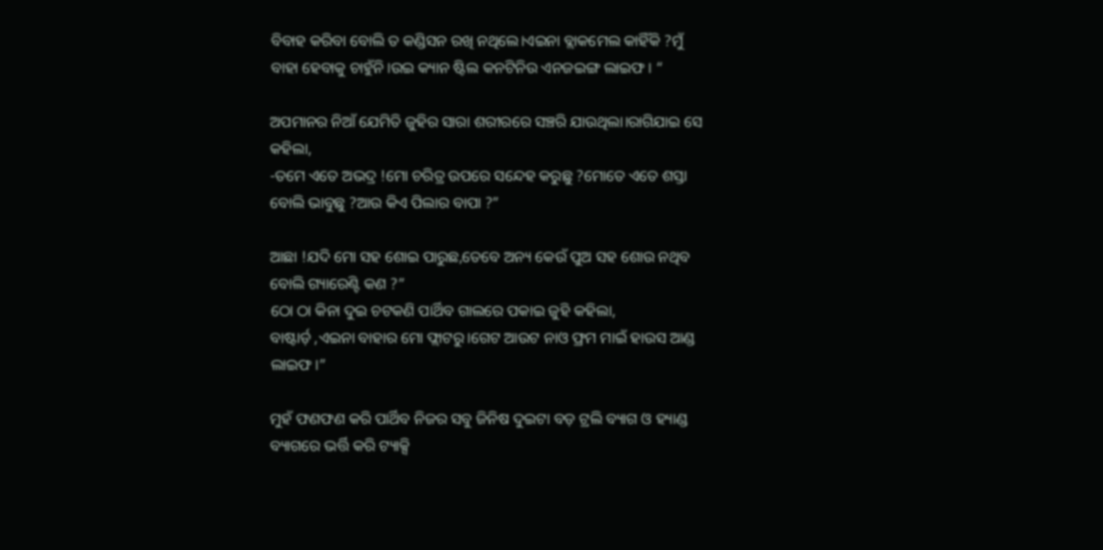ବିବାହ କରିବା ବୋଲି ତ କଣ୍ଡିସନ ରଖି ନଥିଲେ।ଏଇନା ବ୍ଲାକମେଲ କାହିଁକି ?ମୁଁ ବାହା ହେବାକୁ ଚାହୁଁନି।ଉଇ କ୍ୟାନ ଷ୍ଟିଲ କନଟିନିଉ ଏନଜଇଙ୍ଗ ଲାଇଫ। “

ଅପମାନର ନିଆଁ ଯେମିତି ଜୁହିର ସାରା ଶରୀରରେ ସଞ୍ଚରି ଯାଉଥିଲା।ରାଗିଯାଇ ସେ କହିଲା,
-ତମେ ଏତେ ଅଭଦ୍ର !ମୋ ଚରିତ୍ର ଉପରେ ସନ୍ଦେହ କରୁଛୁ ?ମୋତେ ଏତେ ଶସ୍ତା ବୋଲି ଭାବୁଛୁ ?ଆଉ କିଏ ପିଲାର ବାପା ?”

ଆଛା !ଯଦି ମୋ ସହ ଶୋଇ ପାରୁଛ,ତେବେ ଅନ୍ୟ କେଉଁ ପୁଅ ସହ ଶୋଉ ନଥିବ ବୋଲି ଗ୍ୟାରେଣ୍ଟି କଣ ?”
ଠୋ ଠା କିନା ଦୁଇ ଚଟକଣି ପାର୍ଥିବ ଗାଲରେ ପକାଇ ଜୁହି କହିଲା,
ବାଷ୍ଟାର୍ଡ଼ ,ଏଇନା ବାହାର ମୋ ଫ୍ଲାଟରୁ।ଗେଟ ଆଉଟ ନାଓ ଫ୍ରମ ମାଇଁ ହାଉସ ଆଣ୍ଡ ଲାଇଫ।”

ମୁହଁ ଫଣଫଣ କରି ପାର୍ଥିବ ନିଜର ସବୁ ଜିନିଷ ଦୁଇଟା ବଡ଼ ଟ୍ରଲି ବ୍ୟାଗ ଓ ହ୍ୟାଣ୍ଡ ବ୍ୟାଗରେ ଭର୍ତ୍ତି କରି ଟ୍ୟାକ୍ସି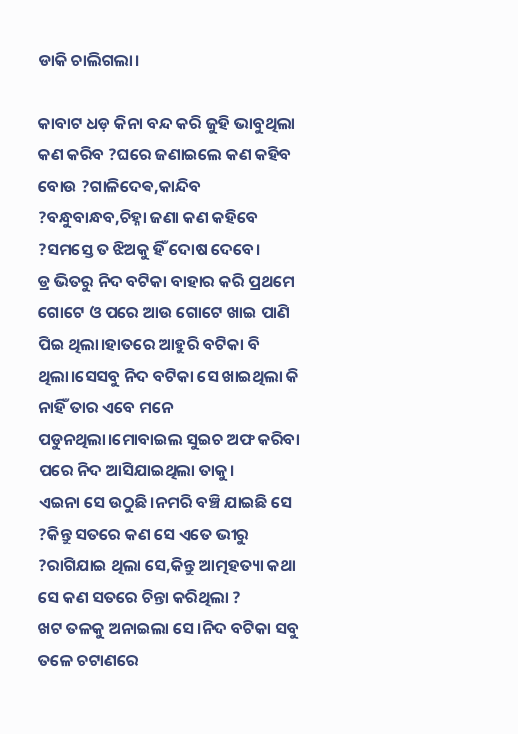ଡାକି ଚାଲିଗଲା।

କାବାଟ ଧଡ଼ କିନା ବନ୍ଦ କରି ଜୁହି ଭାବୁଥିଲା କଣ କରିବ ?ଘରେ ଜଣାଇଲେ କଣ କହିବ ବୋଉ ?ଗାଳିଦେଵ,କାନ୍ଦିବ ?ବନ୍ଧୁବାନ୍ଧବ,ଚିହ୍ନା ଜଣା କଣ କହିବେ ?ସମସ୍ତେ ତ ଝିଅକୁ ହିଁ ଦୋଷ ଦେବେ।
ଡ୍ର ଭିତରୁ ନିଦ ବଟିକା ବାହାର କରି ପ୍ରଥମେ ଗୋଟେ ଓ ପରେ ଆଉ ଗୋଟେ ଖାଇ ପାଣି ପିଇ ଥିଲା।ହାତରେ ଆହୁରି ବଟିକା ବି ଥିଲା।ସେସବୁ ନିଦ ବଟିକା ସେ ଖାଇଥିଲା କି ନାହିଁ ତାର ଏବେ ମନେ ପଡୁନଥିଲା।ମୋବାଇଲ ସୁଇଚ ଅଫ କରିବା ପରେ ନିଦ ଆସିଯାଇଥିଲା ତାକୁ।
ଏଇନା ସେ ଉଠୁଛି।ନମରି ବଞ୍ଚି ଯାଇଛି ସେ ?କିନ୍ତୁ ସତରେ କଣ ସେ ଏତେ ଭୀରୁ ?ରାଗିଯାଇ ଥିଲା ସେ,କିନ୍ତୁ ଆତ୍ମହତ୍ୟା କଥା ସେ କଣ ସତରେ ଚିନ୍ତା କରିଥିଲା ?
ଖଟ ତଳକୁ ଅନାଇଲା ସେ।ନିଦ ବଟିକା ସବୁ ତଳେ ଚଟାଣରେ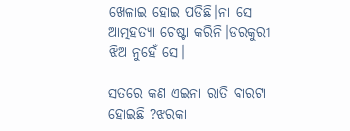ଖେଳାଇ ହୋଇ ପଡିଛି।ନା ସେ ଆତ୍ମହତ୍ୟା ଚେଷ୍ଟା କରିନି।ଡରକୁରୀ ଝିଅ ନୁହେଁ ସେ।

ସତରେ କଣ ଏଇନା ରାତି ବାରଟା ହୋଇଛି ?ଝରକା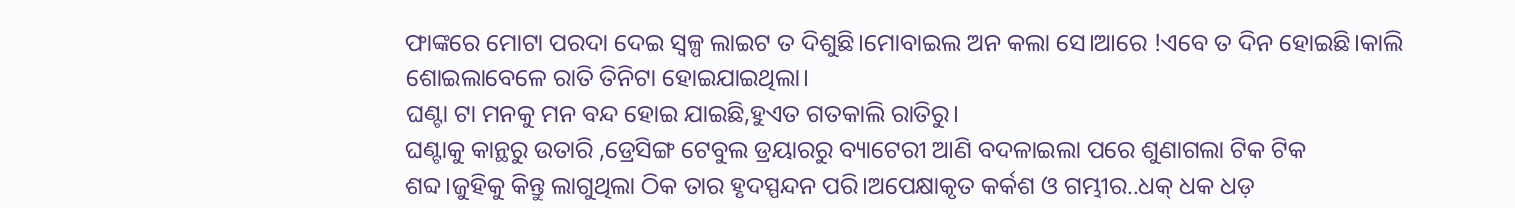ଫାଙ୍କରେ ମୋଟା ପରଦା ଦେଇ ସ୍ୱଳ୍ପ ଲାଇଟ ତ ଦିଶୁଛି।ମୋବାଇଲ ଅନ କଲା ସେ।ଆରେ !ଏବେ ତ ଦିନ ହୋଇଛି।କାଲି ଶୋଇଲାବେଳେ ରାତି ତିନିଟା ହୋଇଯାଇଥିଲା।
ଘଣ୍ଟା ଟା ମନକୁ ମନ ବନ୍ଦ ହୋଇ ଯାଇଛି,ହୁଏତ ଗତକାଲି ରାତିରୁ।
ଘଣ୍ଟାକୁ କାନ୍ଥରୁ ଉତାରି ,ଡ୍ରେସିଙ୍ଗ ଟେବୁଲ ଡ୍ରୟାରରୁ ବ୍ୟାଟେରୀ ଆଣି ବଦଳାଇଲା ପରେ ଶୁଣାଗଲା ଟିକ ଟିକ ଶବ୍ଦ।ଜୁହିକୁ କିନ୍ତୁ ଲାଗୁଥିଲା ଠିକ ତାର ହୃଦସ୍ପନ୍ଦନ ପରି।ଅପେକ୍ଷାକୃତ କର୍କଶ ଓ ଗମ୍ଭୀର..ଧକ୍ ଧକ ଧଡ଼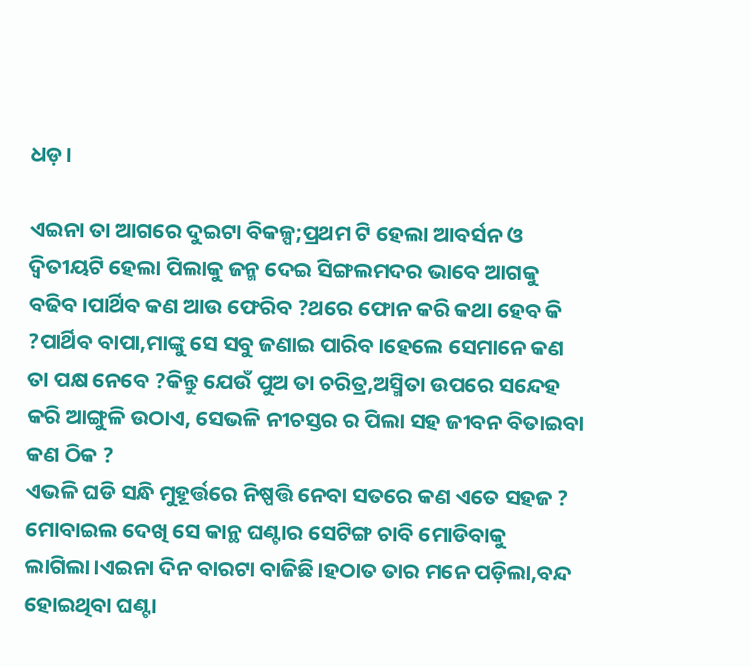ଧଡ଼।

ଏଇନା ତା ଆଗରେ ଦୁଇଟା ବିକଳ୍ପ;ପ୍ରଥମ ଟି ହେଲା ଆବର୍ସନ ଓ ଦ୍ଵିତୀୟଟି ହେଲା ପିଲାକୁ ଜନ୍ମ ଦେଇ ସିଙ୍ଗଲମଦର ଭାବେ ଆଗକୁ ବଢିବ।ପାର୍ଥିବ କଣ ଆଉ ଫେରିବ ?ଥରେ ଫୋନ କରି କଥା ହେବ କି ?ପାର୍ଥିବ ବାପା,ମାଙ୍କୁ ସେ ସବୁ ଜଣାଇ ପାରିବ।ହେଲେ ସେମାନେ କଣ ତା ପକ୍ଷ ନେବେ ?କିନ୍ତୁ ଯେଉଁ ପୁଅ ତା ଚରିତ୍ର,ଅସ୍ମିତା ଉପରେ ସନ୍ଦେହ କରି ଆଙ୍ଗୁଳି ଉଠାଏ, ସେଭଳି ନୀଚସ୍ତର ର ପିଲା ସହ ଜୀବନ ବିତାଇବା କଣ ଠିକ ?
ଏଭଳି ଘଡି ସନ୍ଧି ମୁହୂର୍ତ୍ତରେ ନିଷ୍ପତ୍ତି ନେବା ସତରେ କଣ ଏତେ ସହଜ ?
ମୋବାଇଲ ଦେଖି ସେ କାନ୍ଥ ଘଣ୍ଟାର ସେଟିଙ୍ଗ ଚାବି ମୋଡିବାକୁ ଲାଗିଲା।ଏଇନା ଦିନ ବାରଟା ବାଜିଛି।ହଠାତ ତାର ମନେ ପଡ଼ିଲା,ବନ୍ଦ ହୋଇଥିବା ଘଣ୍ଟା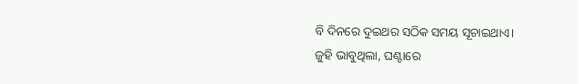ବି ଦିନରେ ଦୁଇଥର ସଠିକ ସମୟ ସୂଚାଇଥାଏ।
ଜୁହି ଭାବୁଥିଲା, ଘଣ୍ଟାରେ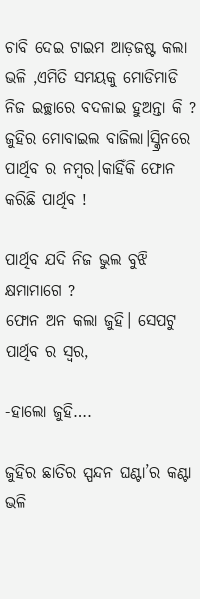ଚାବି ଦେଇ ଟାଇମ ଆଡ଼ଜଷ୍ଟ କଲା ଭଳି ,ଏମିତି ସମୟକୁ ମୋଡିମାଡି ନିଜ ଇଚ୍ଛାରେ ବଦଳାଇ ହୁଅନ୍ତା କି ?
ଜୁହିର ମୋବାଇଲ ବାଜିଲା।ସ୍କ୍ରିନରେ ପାର୍ଥିବ ର ନମ୍ବର।କାହିଁକି ଫୋନ କରିଛି ପାର୍ଥିବ !

ପାର୍ଥିବ ଯଦି ନିଜ ଭୁଲ ବୁଝି କ୍ଷମାମାଗେ ?
ଫୋନ ଅନ କଲା ଜୁହି। ସେପଟୁ ପାର୍ଥିବ ର ସ୍ୱର,

-ହାଲୋ ଜୁହି….

ଜୁହିର ଛାତିର ସ୍ପନ୍ଦନ ଘଣ୍ଟା’ର କଣ୍ଟା ଭଳି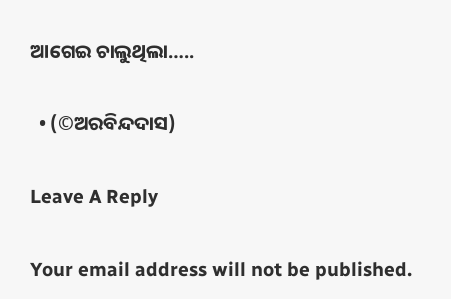ଆଗେଇ ଚାଲୁଥିଲା…..

  • (©ଅରବିନ୍ଦଦାସ)

Leave A Reply

Your email address will not be published.